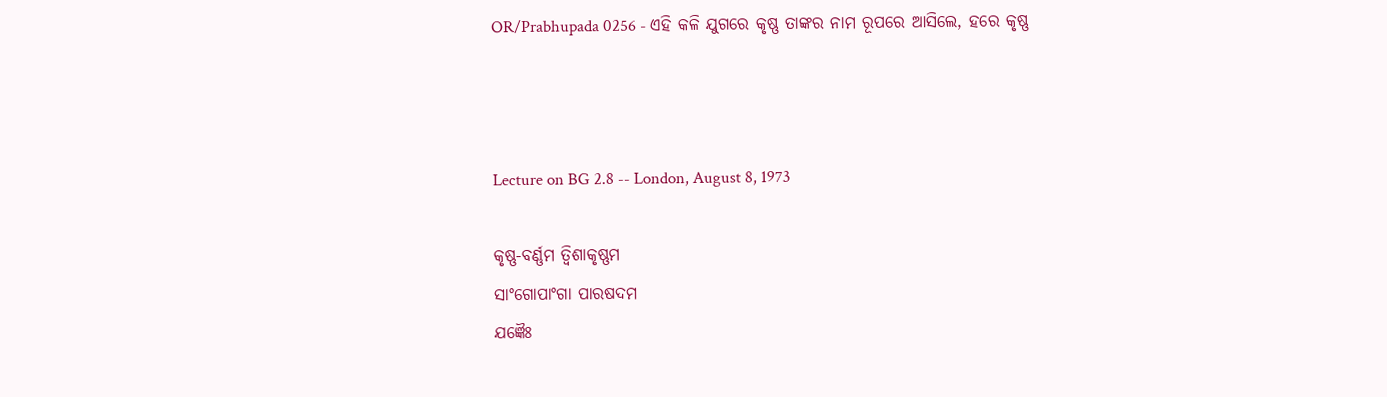OR/Prabhupada 0256 - ଏହି କଳି ଯୁଗରେ କୃଷ୍ଣ ତାଙ୍କର ନାମ ରୂପରେ ଆସିଲେ, ହରେ କୃଷ୍ଣ



Lecture on BG 2.8 -- London, August 8, 1973

କୃଷ୍ଣ-ବର୍ଣ୍ଣମ ତ୍ଵିଶାକୃଷ୍ଣମ
ସାଂଗୋପାଂଗା ପାରଷଦମ
ଯଜ୍ଞୈଃ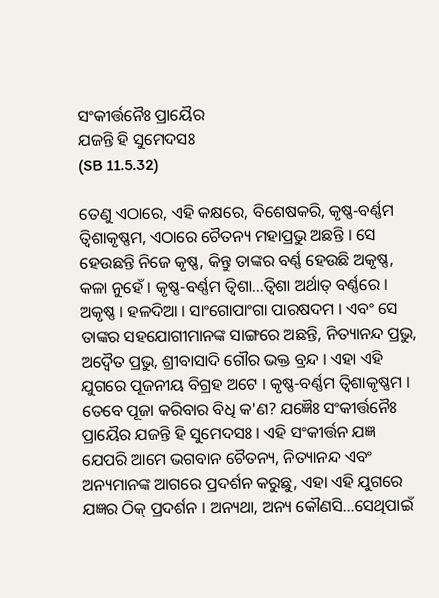ସଂକୀର୍ତ୍ତନୈଃ ପ୍ରାୟୈର
ଯଜନ୍ତି ହି ସୁମେଦସଃ
(SB 11.5.32)

ତେଣୁ ଏଠାରେ, ଏହି କକ୍ଷରେ, ବିଶେଷକରି, କୃଷ୍ଣ-ବର୍ଣ୍ଣମ ତ୍ଵିଶାକୃଷ୍ଣମ, ଏଠାରେ ଚୈତନ୍ୟ ମହାପ୍ରଭୁ ଅଛନ୍ତି । ସେ ହେଉଛନ୍ତି ନିଜେ କୃଷ୍ଣ, କିନ୍ତୁ ତାଙ୍କର ବର୍ଣ୍ଣ ହେଉଛି ଅକୃଷ୍ଣ, କଳା ନୁହେଁ । କୃଷ୍ଣ-ବର୍ଣ୍ଣମ ତ୍ଵିଶା...ତ୍ଵିଶା ଅର୍ଥାତ୍ ବର୍ଣ୍ଣରେ । ଅକୃଷ୍ଣ । ହଳଦିଆ । ସାଂଗୋପାଂଗା ପାରଷଦମ । ଏବଂ ସେ ତାଙ୍କର ସହଯୋଗୀମାନଙ୍କ ସାଙ୍ଗରେ ଅଛନ୍ତି, ନିତ୍ୟାନନ୍ଦ ପ୍ରଭୁ, ଅଦ୍ଵୈତ ପ୍ରଭୁ, ଶ୍ରୀବାସାଦି ଗୌର ଭକ୍ତ ବ୍ରନ୍ଦ । ଏହା ଏହି ଯୁଗରେ ପୂଜନୀୟ ବିଗ୍ରହ ଅଟେ । କୃଷ୍ଣ-ବର୍ଣ୍ଣମ ତ୍ଵିଶାକୃଷ୍ଣମ । ତେବେ ପୂଜା କରିବାର ବିଧି କ'ଣ? ଯଜ୍ଞୈଃ ସଂକୀର୍ତ୍ତନୈଃ ପ୍ରାୟୈର ଯଜନ୍ତି ହି ସୁମେଦସଃ । ଏହି ସଂକୀର୍ତ୍ତନ ଯଜ୍ଞ ଯେପରି ଆମେ ଭଗବାନ ଚୈତନ୍ୟ, ନିତ୍ୟାନନ୍ଦ ଏବଂ ଅନ୍ୟମାନଙ୍କ ଆଗରେ ପ୍ରଦର୍ଶନ କରୁଛୁ, ଏହା ଏହି ଯୁଗରେ ଯଜ୍ଞର ଠିକ୍ ପ୍ରଦର୍ଶନ । ଅନ୍ୟଥା, ଅନ୍ୟ କୌଣସି...ସେଥିପାଇଁ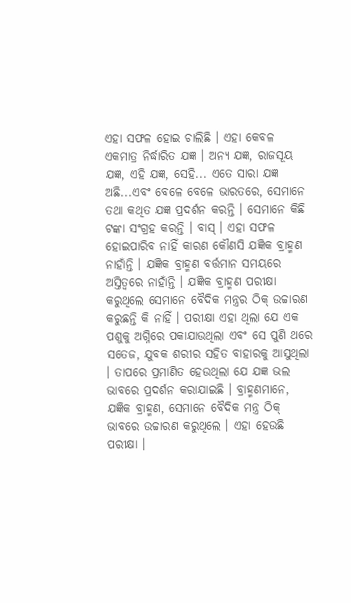ଏହା ସଫଳ ହୋଇ ଚାଲିଛି । ଏହା କେବଳ ଏକମାତ୍ର ନିର୍ଦ୍ଧାରିତ ଯଜ୍ଞ । ଅନ୍ୟ ଯଜ୍ଞ, ରାଜସୂୟ ଯଜ୍ଞ, ଏହି ଯଜ୍ଞ, ସେହି... ଏତେ ସାରା ଯଜ୍ଞ ଅଛି...ଏବଂ ବେଳେ ବେଳେ ଭାରତରେ, ସେମାନେ ତଥା କଥିତ ଯଜ୍ଞ ପ୍ରଦର୍ଶନ କରନ୍ତି । ସେମାନେ କିଛି ଟଙ୍କା ସଂଗ୍ରହ କରନ୍ତି । ବାସ୍ । ଏହା ସଫଳ ହୋଇପାରିବ ନାହିଁ କାରଣ କୌଣସି ଯଜ୍ଞିକ ବ୍ରାହ୍ମଣ ନାହାଁନ୍ତି । ଯଜ୍ଞିକ ବ୍ରାହ୍ମଣ ବର୍ତ୍ତମାନ ସମୟରେ ଅସ୍ତିତ୍ଵରେ ନାହାଁନ୍ତି । ଯଜ୍ଞିକ ବ୍ରାହ୍ମଣ ପରୀକ୍ଷା କରୁଥିଲେ ସେମାନେ ବୈଦିକ ମନ୍ତ୍ରର ଠିକ୍ ଉଚ୍ଚାରଣ କରୁଛନ୍ତି କି ନାହିଁ । ପରୀକ୍ଷା ଏହା ଥିଲା ଯେ ଏକ ପଶୁକୁ ଅଗ୍ନିରେ ପକାଯାଉଥିଲା ଏବଂ ସେ ପୁଣି ଥରେ ସତେଜ, ଯୁବକ ଶରୀର ସହିତ ବାହାରକୁ ଆସୁଥିଲା । ତାପରେ ପ୍ରମାଣିତ ହେଉଥିଲା ଯେ ଯଜ୍ଞ ଭଲ ଭାବରେ ପ୍ରଦର୍ଶନ କରାଯାଇଛି । ବ୍ରାହ୍ମଣମାନେ, ଯଜ୍ଞିକ ବ୍ରାହ୍ମଣ, ସେମାନେ ବୈଦିକ ମନ୍ତ୍ର ଠିକ୍ ଭାବରେ ଉଚ୍ଚାରଣ କରୁଥିଲେ । ଏହା ହେଉଛି ପରୀକ୍ଷା ।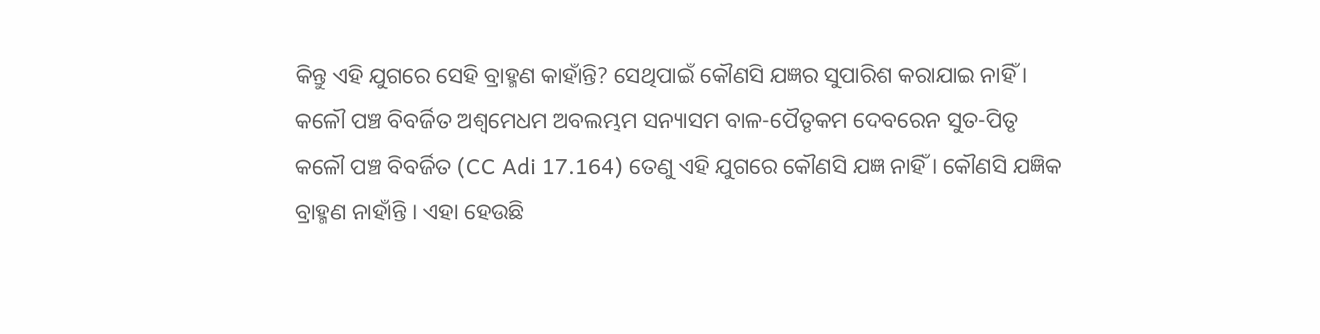କିନ୍ତୁ ଏହି ଯୁଗରେ ସେହି ବ୍ରାହ୍ମଣ କାହାଁନ୍ତି? ସେଥିପାଇଁ କୌଣସି ଯଜ୍ଞର ସୁପାରିଶ କରାଯାଇ ନାହିଁ । କଳୌ ପଞ୍ଚ ବିବର୍ଜିତ ଅଶ୍ଵମେଧମ ଅବଲମ୍ଭମ ସନ୍ୟାସମ ବାଳ-ପୈତୃକମ ଦେବରେନ ସୁତ-ପିତୃ କଳୌ ପଞ୍ଚ ବିବର୍ଜିତ (CC Adi 17.164) ତେଣୁ ଏହି ଯୁଗରେ କୌଣସି ଯଜ୍ଞ ନାହିଁ । କୌଣସି ଯଜ୍ଞିକ ବ୍ରାହ୍ମଣ ନାହାଁନ୍ତି । ଏହା ହେଉଛି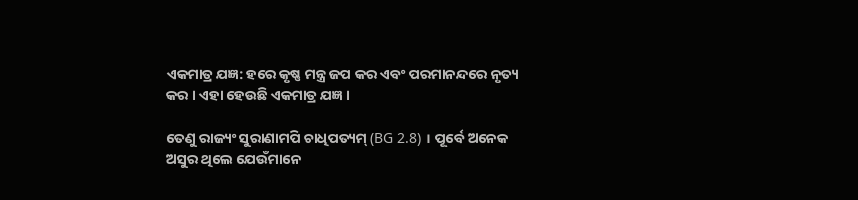ଏକମାତ୍ର ଯଜ୍ଞ: ହରେ କୃଷ୍ଣ ମନ୍ତ୍ର ଜପ କର ଏବଂ ପରମାନନ୍ଦରେ ନୃତ୍ୟ କର । ଏହା ହେଉଛି ଏକମାତ୍ର ଯଜ୍ଞ ।

ତେଣୁ ରାଜ୍ୟଂ ସୁରାଣାମପି ଚାଧିପତ୍ୟମ୍ (BG 2.8) । ପୂର୍ବେ ଅନେକ ଅସୁର ଥିଲେ ଯେଉଁମାନେ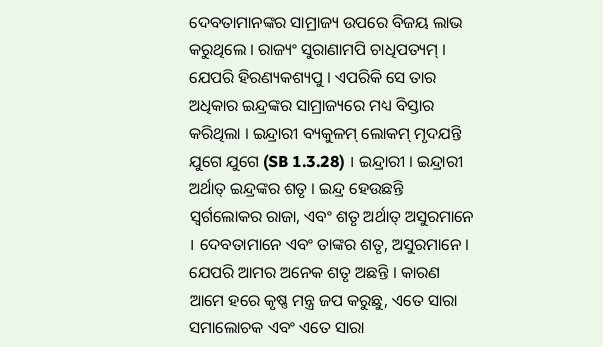ଦେବତାମାନଙ୍କର ସାମ୍ରାଜ୍ୟ ଉପରେ ବିଜୟ ଲାଭ କରୁଥିଲେ । ରାଜ୍ୟଂ ସୁରାଣାମପି ଚାଧିପତ୍ୟମ୍ । ଯେପରି ହିରଣ୍ୟକଶ୍ୟପୁ । ଏପରିକି ସେ ତାର ଅଧିକାର ଇନ୍ଦ୍ରଙ୍କର ସାମ୍ରାଜ୍ୟରେ ମଧ୍ୟ ବିସ୍ତାର କରିଥିଲା । ଇନ୍ଦ୍ରାରୀ ବ୍ୟକୁଳମ୍ ଲୋକମ୍ ମୃଦଯନ୍ତି ଯୁଗେ ଯୁଗେ (SB 1.3.28) । ଇନ୍ଦ୍ରାରୀ । ଇନ୍ଦ୍ରାରୀ ଅର୍ଥାତ୍ ଇନ୍ଦ୍ରଙ୍କର ଶତୃ । ଇନ୍ଦ୍ର ହେଉଛନ୍ତି ସ୍ଵର୍ଗଲୋକର ରାଜା, ଏବଂ ଶତୃ ଅର୍ଥାତ୍ ଅସୁରମାନେ । ଦେବତାମାନେ ଏବଂ ତାଙ୍କର ଶତୃ, ଅସୁରମାନେ । ଯେପରି ଆମର ଅନେକ ଶତୃ ଅଛନ୍ତି । କାରଣ ଆମେ ହରେ କୃଷ୍ଣ ମନ୍ତ୍ର ଜପ କରୁଛୁ, ଏତେ ସାରା ସମାଲୋଚକ ଏବଂ ଏତେ ସାରା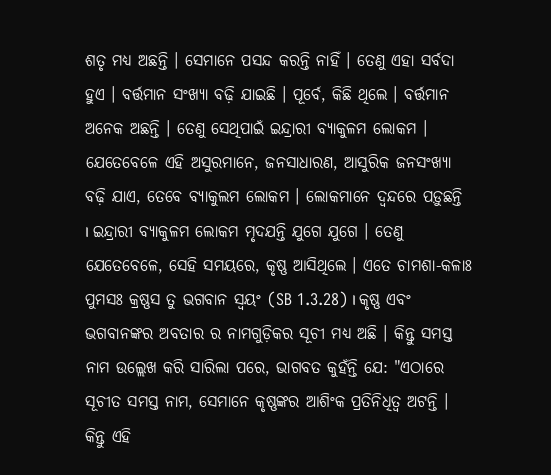ଶତୃ ମଧ୍ୟ ଅଛନ୍ତି । ସେମାନେ ପସନ୍ଦ କରନ୍ତି ନାହିଁ । ତେଣୁ ଏହା ସର୍ବଦା ହୁଏ । ବର୍ତ୍ତମାନ ସଂଖ୍ୟା ବଢ଼ି ଯାଇଛି । ପୂର୍ବେ, କିଛି ଥିଲେ । ବର୍ତ୍ତମାନ ଅନେକ ଅଛନ୍ତି । ତେଣୁ ସେଥିପାଇଁ ଇନ୍ଦ୍ରାରୀ ବ୍ୟାକୁଳମ ଲୋକମ । ଯେତେବେଳେ ଏହି ଅସୁରମାନେ, ଜନସାଧାରଣ, ଆସୁରିକ ଜନସଂଖ୍ୟା ବଢ଼ି ଯାଏ, ତେବେ ବ୍ୟାକୁଲମ ଲୋକମ । ଲୋକମାନେ ଦ୍ଵନ୍ଦରେ ପଡ଼ୁଛନ୍ତି । ଇନ୍ଦ୍ରାରୀ ବ୍ୟାକୁଳମ ଲୋକମ ମୃଦଯନ୍ତି ଯୁଗେ ଯୁଗେ । ତେଣୁ ଯେତେବେଳେ, ସେହି ସମୟରେ, କୃଷ୍ଣ ଆସିଥିଲେ । ଏତେ ଚାମଶା-କଳାଃ ପୁମସଃ କ୍ରଷ୍ଣସ ତୁ ଭଗବାନ ସ୍ଵୟଂ (SB 1.3.28) । କୃଷ୍ଣ ଏବଂ ଭଗବାନଙ୍କର ଅବତାର ର ନାମଗୁଡ଼ିକର ସୂଚୀ ମଧ୍ୟ ଅଛି । କିନ୍ତୁ ସମସ୍ତ ନାମ ଉଲ୍ଲେଖ କରି ସାରିଲା ପରେ, ଭାଗବତ କୁହଁନ୍ତି ଯେ: "ଏଠାରେ ସୂଚୀତ ସମସ୍ତ ନାମ, ସେମାନେ କୃଷ୍ଣଙ୍କର ଆଶିଂକ ପ୍ରତିନିଧିତ୍ଵ ଅଟନ୍ତି । କିନ୍ତୁ ଏହି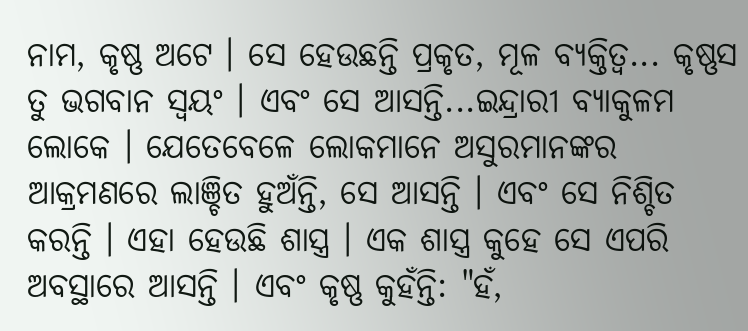ନାମ, କୃଷ୍ଣ ଅଟେ । ସେ ହେଉଛନ୍ତି ପ୍ରକୃତ, ମୂଳ ବ୍ୟକ୍ତିତ୍ଵ... କୃଷ୍ଣସ ତୁ ଭଗବାନ ସ୍ଵୟଂ । ଏବଂ ସେ ଆସନ୍ତି...ଇନ୍ଦ୍ରାରୀ ବ୍ୟାକୁଳମ ଲୋକେ । ଯେତେବେଳେ ଲୋକମାନେ ଅସୁରମାନଙ୍କର ଆକ୍ରମଣରେ ଲାଞ୍ଚିତ ହୁଅଁନ୍ତି, ସେ ଆସନ୍ତି । ଏବଂ ସେ ନିଶ୍ଚିତ କରନ୍ତି । ଏହା ହେଉଛି ଶାସ୍ତ୍ର । ଏକ ଶାସ୍ତ୍ର କୁହେ ସେ ଏପରି ଅବସ୍ଥାରେ ଆସନ୍ତି । ଏବଂ କୃଷ୍ଣ କୁହଁନ୍ତି: "ହଁ,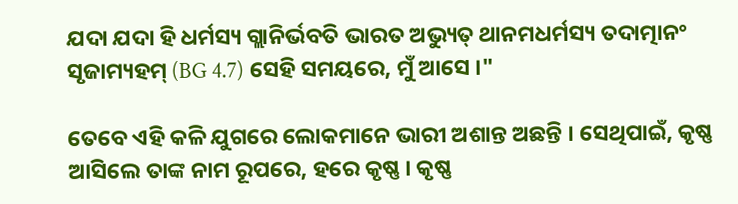ଯଦା ଯଦା ହି ଧର୍ମସ୍ୟ ଗ୍ଲାନିର୍ଭବତି ଭାରତ ଅଭ୍ୟୁତ୍ ଥାନମଧର୍ମସ୍ୟ ତଦାତ୍ମାନଂ ସୃଜାମ୍ୟହମ୍ (BG 4.7) ସେହି ସମୟରେ, ମୁଁ ଆସେ ।"

ତେବେ ଏହି କଳି ଯୁଗରେ ଲୋକମାନେ ଭାରୀ ଅଶାନ୍ତ ଅଛନ୍ତି । ସେଥିପାଇଁ, କୃଷ୍ଣ ଆସିଲେ ତାଙ୍କ ନାମ ରୂପରେ, ହରେ କୃଷ୍ଣ । କୃଷ୍ଣ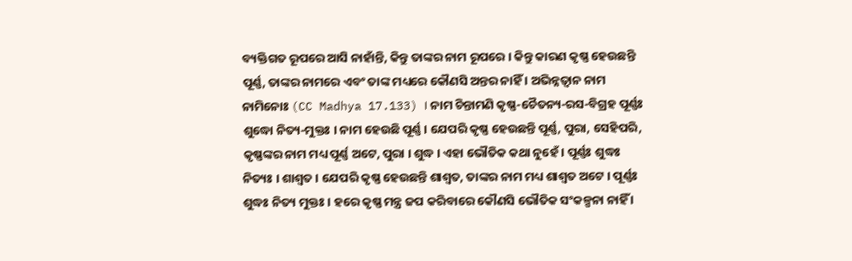ବ୍ୟକ୍ତିଗତ ରୂପରେ ଆସି ନାହାଁନ୍ତି, କିନ୍ତୁ ତାଙ୍କର ନାମ ରୂପରେ । କିନ୍ତୁ କାରଣ କୃଷ୍ଣ ହେଉଛନ୍ତି ପୂର୍ଣ୍ଣ, ତାଙ୍କର ନାମରେ ଏବଂ ତାଙ୍କ ମଧ୍ୟରେ କୌଣସି ଅନ୍ତର ନାହିଁ । ଅଭିନ୍ନତ୍ଵାନ ନାମ ନାମିନୋଃ (CC Madhya 17.133) । ନାମ ଚିନ୍ତାମଣି କୃଷ୍ଣ-ଚୈତନ୍ୟ-ରସ-ବିଗ୍ରହ ପୂର୍ଣ୍ଣଃ ଶୁଦ୍ଧୋ ନିତ୍ୟ-ମୁକ୍ତଃ । ନାମ ହେଉଛି ପୂର୍ଣ୍ଣ । ଯେପରି କୃଷ୍ଣ ହେଉଛନ୍ତି ପୂର୍ଣ୍ଣ, ପୁରା, ସେହିପରି, କୃଷ୍ଣଙ୍କର ନାମ ମଧ୍ୟ ପୂର୍ଣ୍ଣ ଅଟେ, ପୁରା । ଶୁଦ୍ଧ । ଏହା ଭୌତିକ କଥା ନୁହେଁ । ପୂର୍ଣ୍ଣଃ ଶୁଦ୍ଧଃ ନିତ୍ୟଃ । ଶାଶ୍ଵତ । ଯେପରି କୃଷ୍ଣ ହେଉଛନ୍ତି ଶାଶ୍ଵତ, ତାଙ୍କର ନାମ ମଧ୍ୟ ଶାଶ୍ଵତ ଅଟେ । ପୂର୍ଣ୍ଣଃ ଶୁଦ୍ଧଃ ନିତ୍ୟ ମୁକ୍ତଃ । ହରେ କୃଷ୍ଣ ମନ୍ତ୍ର ଜପ କରିବାରେ କୌଣସି ଭୌତିକ ସଂକଳ୍ପନା ନାହିଁ ।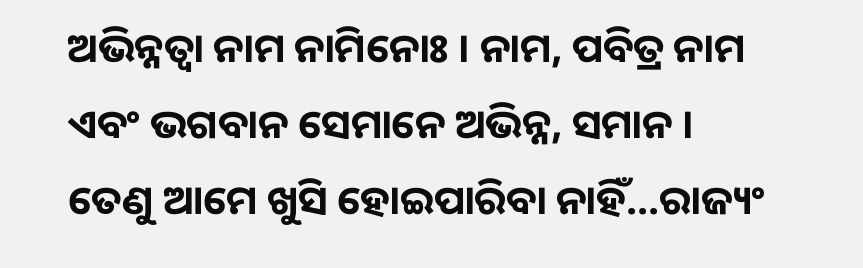ଅଭିନ୍ନତ୍ଵା ନାମ ନାମିନୋଃ । ନାମ, ପବିତ୍ର ନାମ ଏବଂ ଭଗବାନ ସେମାନେ ଅଭିନ୍ନ, ସମାନ । ତେଣୁ ଆମେ ଖୁସି ହୋଇପାରିବା ନାହିଁ...ରାଜ୍ୟଂ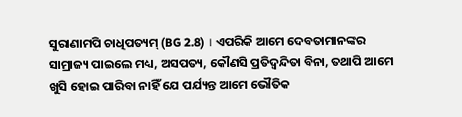ସୁରାଣାମପି ଚାଧିପତ୍ୟମ୍ (BG 2.8) । ଏପରିକି ଆମେ ଦେବତାମାନଙ୍କର ସାମ୍ରାଜ୍ୟ ପାଇଲେ ମଧ୍ୟ, ଅସପତ୍ୟ, କୌଣସି ପ୍ରତିଦ୍ଵନ୍ଦିତା ବିନା, ତଥାପି ଆମେ ଖୁସି ହୋଇ ପାରିବା ନାହିଁ ଯେ ପର୍ଯ୍ୟନ୍ତ ଆମେ ଭୌତିକ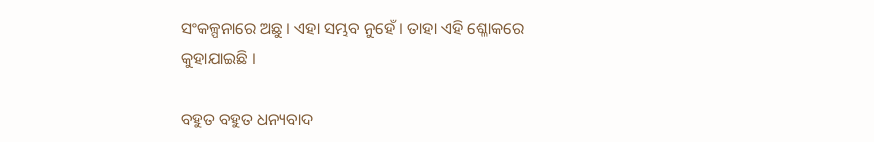ସଂକଳ୍ପନାରେ ଅଛୁ । ଏହା ସମ୍ଭବ ନୁହେଁ । ତାହା ଏହି ଶ୍ଳୋକରେ କୁହାଯାଇଛି ।

ବହୁତ ବହୁତ ଧନ୍ୟବାଦ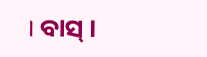। ବାସ୍ ।